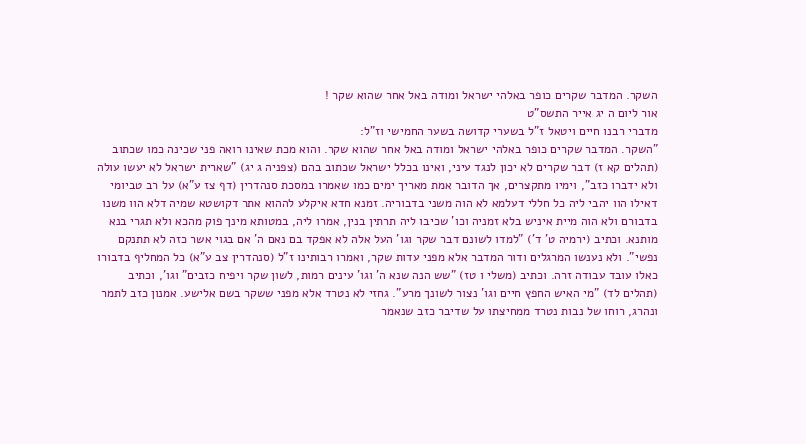השקר. המדבר שקרים כופר באלהי ישראל ומודה באל אחר שהוא שקר !
אור ליום ה יג אייר התשס"ט
מדברי רבנו חיים ויטאל ז"ל בשערי קדושה בשער החמישי וז"ל:
"השקר. המדבר שקרים כופר באלהי ישראל ומודה באל אחר שהוא שקר. והוא מכת שאינו רואה פני שכינה כמו שכתוב (תהלים קא ז) דבר שקרים לא יכון לנגד עיני, ואינו בכלל ישראל שכתוב בהם (צפניה ג יג) "שארית ישראל לא יעשו עולה ולא ידברו כזב", וימיו מתקצרים, אך הדובר אמת מאריך ימים כמו שאמרו במסכת סנהדרין (דף צז ע"א) על רב טביומי דאילו הוו יהבי ליה כל חללי דעלמא לא הוה משני בדבוריה. זמנא חדא איקלע לההוא אתר דקושטא שמיה דלא הוו משנו בדבורם ולא הוה מיית איניש בלא זמניה וכו' שכיבו ליה תרתין בנין, אמרו ליה, במטותא מינך פוק מהכא ולא תגרי בנא מותנא. וכתיב (ירמיה ט' ד') "למדו לשונם דבר שקר וגו' העל אלה לא אפקד בם נאם ה' אם בגוי אשר כזה לא תתנקם נפשי". ולא נענשו המרגלים ודור המדבר אלא מפני עדות שקר, ואמרו רבותינו ז"ל (סנהדרין צב ע"א) כל המחליף בדבורו כאלו עובד עבודה זרה. וכתיב (משלי ו טז) "שש הנה שנא ה' וגו' עינים רמות, לשון שקר ויפיח כזבים" וגו', וכתיב (תהלים לד) "מי האיש החפץ חיים וגו' נצור לשונך מרע". גחזי לא נטרד אלא מפני ששקר בשם אלישע. אמנון כזב לתמר ונהרג, רוחו של נבות נטרד ממחיצתו על שדיבר כזב שנאמר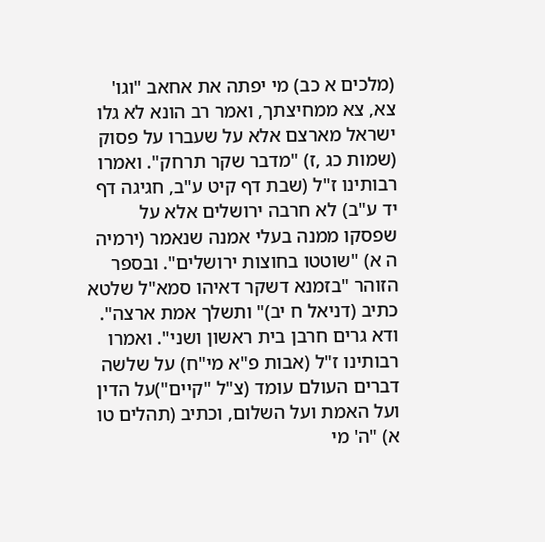(מלכים א כב) מי יפתה את אחאב "וגו' צא, צא ממחיצתך, ואמר רב הונא לא גלו ישראל מארצם אלא על שעברו על פסוק (שמות כג ,ז) "מדבר שקר תרחק". ואמרו רבותינו ז"ל (שבת דף קיט ע"ב, חגיגה דף יד ע"ב) לא חרבה ירושלים אלא על שפסקו ממנה בעלי אמנה שנאמר (ירמיה ה א) "שוטטו בחוצות ירושלים". ובספר הזוהר "בזמנא דשקר דאיהו סמא"ל שלטא כתיב (דניאל ח יב)" ותשלך אמת ארצה". ודא גרים חרבן בית ראשון ושני". ואמרו רבותינו ז"ל (אבות פ"א מי"ח) על שלשה דברים העולם עומד (צ"ל "קיים")על הדין ועל האמת ועל השלום, וכתיב (תהלים טו א) "ה' מי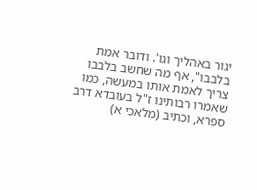יגור באהליך וגו'. ודובר אמת בלבבו", אף מה שחשב בלבבו צריך לאמת אותו במעשה, כמו שאמרו רבותינו ז"ל בעובדא דרב ספרא, וכתיב (מלאכי א)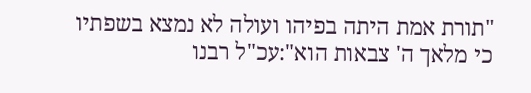"תורת אמת היתה בפיהו ועולה לא נמצא בשפתיו כי מלאך ה' צבאות הוא":עכ"ל רבנו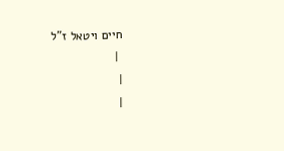חיים ויטאל ז"ל
 |
|
|